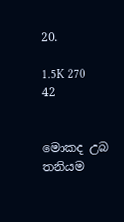20.

1.5K 270 42


මොකද උබ තනියම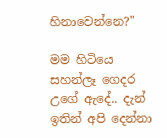හිනාවෙන්නෙ?"

මම හිටියෙ සහන්ලෑ ගෙදර උගේ ඇදේ.. දැන් ඉතින් අපි දෙන්නා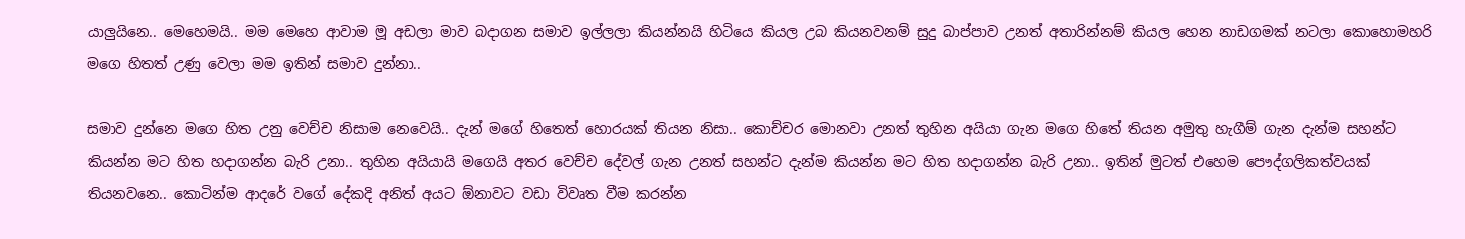යාලුයිනෙ.. මෙහෙමයි.. මම මෙහෙ ආවාම මූ අඩලා මාව බදාගන සමාව ඉල්ලලා කියන්නයි හිටියෙ කියල උබ කියනවනම් සුදු බාප්පාව උනත් අතාරින්නම් කියල හෙන නාඩගමක් නටලා කොහොමහරි මගෙ හිතත් උණු වෙලා මම ඉතින් සමාව දුන්නා..

සමාව දුන්නෙ මගෙ හිත උනු වෙච්ච නිසාම නෙවෙයි.. දැන් මගේ හිතෙත් හොරයක් තියන නිසා.. කොච්චර මොනවා උනත් තුහින අයියා ගැන මගෙ හිතේ තියන අමුතු හැගීම් ගැන දැන්ම සහන්ට කියන්න මට හිත හදාගන්න බැරි උනා.. තුහින අයියායි මගෙයි අතර වෙච්ච දේවල් ගැන උනත් සහන්ට දැන්ම කියන්න මට හිත හදාගන්න බැරි උනා.. ඉතින් මුටත් එහෙම පෞද්ගලිකත්වයක් තියනවනෙ.. කොටින්ම ආදරේ වගේ දේකදි අනිත් අයට ඕනාවට වඩා විවෘත වීම කරන්න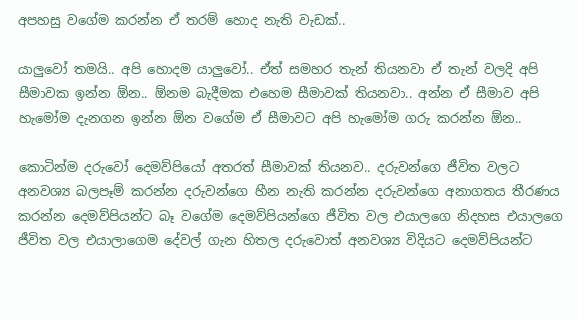අපහසු වගේම කරන්න ඒ තරම් හොද නැති වැඩක්..

යාලුවෝ තමයි.. අපි හොදම යාලුවෝ.. ඒත් සමහර තැන් තියනවා ඒ තැන් වලදි අපි සීමාවක ඉන්න ඕන.. ඕනම බැදීමක එහෙම සීමාවක් තියනවා.. අන්න ඒ සීමාව අපි හැමෝම දැනගන ඉන්න ඕන වගේම ඒ සීමාවට අපි හැමෝම ගරු කරන්න ඕන..

කොටින්ම දරුවෝ දෙමව්පියෝ අතරත් සීමාවක් තියනව.. දරුවන්ගෙ ජීවිත වලට අනවශ්‍ය බලපෑම් කරන්න දරුවන්ගෙ හීන නැති කරන්න දරුවන්ගෙ අනාගතය තීරණය කරන්න දෙමව්පියන්ට බෑ වගේම දෙමව්පියන්ගෙ ජීවිත වල එයාලගෙ නිදහස එයාලගෙ ජීවිත වල එයාලාගෙම දේවල් ගැන හිතල දරුවොත් අනවශ්‍ය විදියට දෙමව්පියන්ට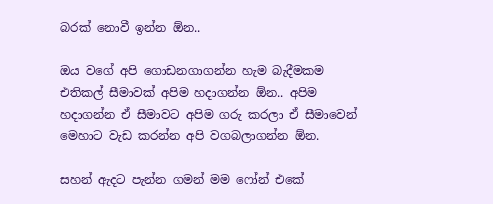බරක් නොවී ඉන්න ඕන..

ඔය වගේ අපි ගොඩනගාගන්න හැම බැදීමකම එතිකල් සීමාවක් අපිම හදාගන්න ඕන.. අපිම හදාගන්න ඒ සීමාවට අපිම ගරු කරලා ඒ සීමාවෙන් මෙහාට වැඩ කරන්න අපි වගබලාගන්න ඕන.

සහන් ඇදට පැන්න ගමන් මම ෆෝන් එකේ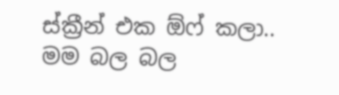ස්ක්‍රීන් එක ඕෆ් කලා.. මම බල බල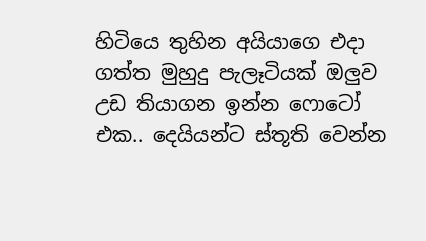හිටියෙ තුහින අයියාගෙ එදා ගත්ත මුහුදු පැලෑටියක් ඔලුව උඩ තියාගන ඉන්න ෆොටෝ එක.. දෙයියන්ට ස්තූති වෙන්න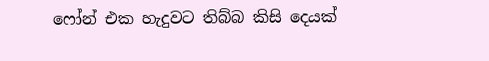ෆෝන් එක හැදුවට තිබ්බ කිසි දෙයක්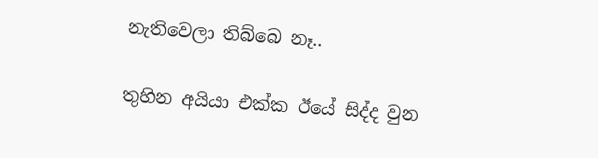නැතිවෙලා තිබ්බෙ නෑ..

තුහින අයියා එක්ක ඊයේ සිද්ද වුන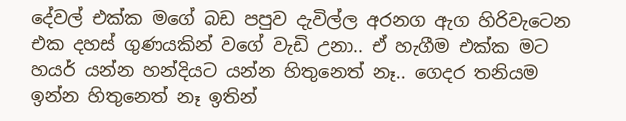දේවල් එක්ක මගේ බඩ පපුව දැවිල්ල අරනග ඇග හිරිවැටෙන එක දහස් ගුණයකින් වගේ වැඩි උනා.. ඒ හැගීම එක්ක මට හයර් යන්න හන්දියට යන්න හිතුනෙත් නෑ.. ගෙදර තනියම ඉන්න හිතුනෙත් නෑ ඉතින්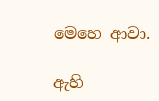මෙහෙ ආවා.

ඇහි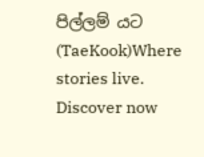පිල්ලම් යට (TaeKook)Where stories live. Discover now